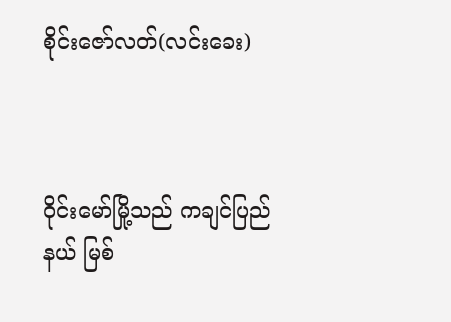စိုင်းဇော်လတ်(လင်းခေး)



ဝိုင်းမော်မြို့သည် ကချင်ပြည်နယ် မြစ်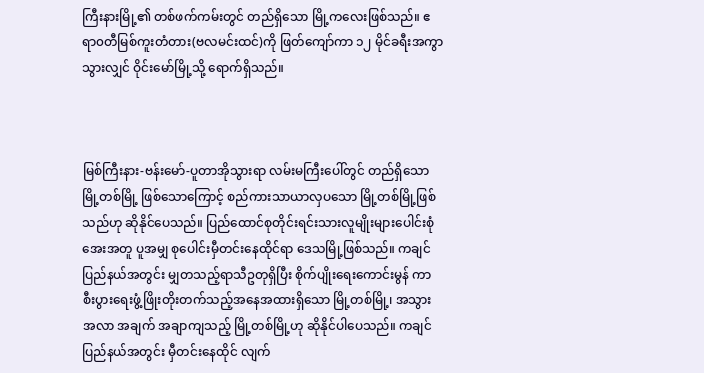ကြီးနားမြို့၏ တစ်ဖက်ကမ်းတွင် တည်ရှိသော မြို့ကလေးဖြစ်သည်။ ဧရာ၀တီမြစ်ကူးတံတား(ဗလမင်းထင်)ကို ဖြတ်ကျော်ကာ ၁၂ မိုင်ခရီးအကွာသွားလျှင် ဝိုင်းမော်မြို့သို့ ရောက်ရှိသည်။



မြစ်ကြီးနား-ဗန်းမော်-ပူတာအိုသွားရာ လမ်းမကြီးပေါ်တွင် တည်ရှိသောမြို့တစ်မြို့ ဖြစ်သောကြောင့် စည်ကားသာယာလှပသော မြို့တစ်မြို့ဖြစ်သည်ဟု ဆိုနိုင်ပေသည်။ ပြည်ထောင်စုတိုင်းရင်းသားလူမျိုးများပေါင်းစုံ အေးအတူ ပူအမျှ စုပေါင်းမှီတင်းနေထိုင်ရာ ဒေသမြို့ဖြစ်သည်။ ကချင်ပြည်နယ်အတွင်း မျှတသည့်ရာသီဥတုရှိပြီး စိုက်ပျိုးရေးကောင်းမွန် ကာ စီးပွားရေးဖွံ့ဖြိုးတိုးတက်သည့်အနေအထားရှိသော မြို့တစ်မြို့၊ အသွားအလာ အချက် အချာကျသည့် မြို့တစ်မြို့ဟု ဆိုနိုင်ပါပေသည်။ ကချင်ပြည်နယ်အတွင်း မှီတင်းနေထိုင် လျက်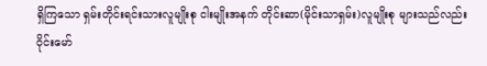ရှိကြသော ရှမ်းတိုင်းရင်းသားလူမျိုးစု ငါးမျိုးအနက် တိုင်းဆာ(မိုင်းသာရှမ်း)လူမျိုးစု များသည်လည်း ဝိုင်းမော်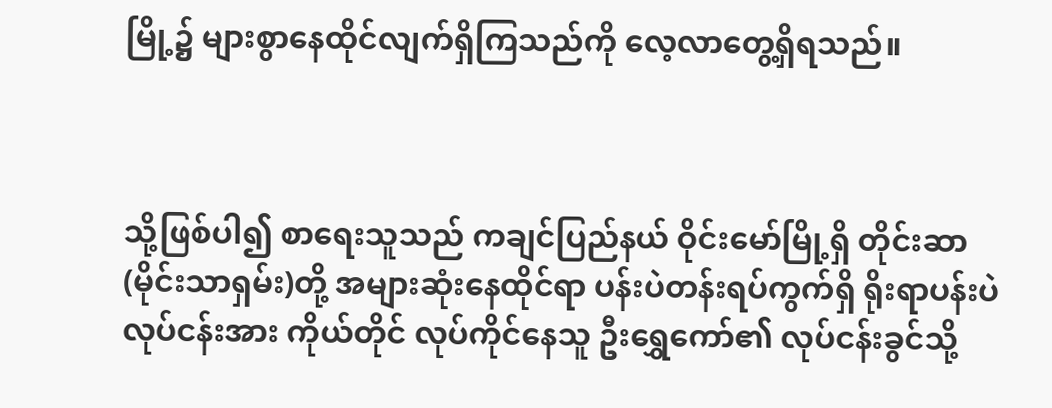မြို့၌ များစွာနေထိုင်လျက်ရှိကြသည်ကို လေ့လာတွေ့ရှိရသည်။



သို့ဖြစ်ပါ၍ စာရေးသူသည် ကချင်ပြည်နယ် ဝိုင်းမော်မြို့ရှိ တိုင်းဆာ(မိုင်းသာရှမ်း)တို့ အများဆုံးနေထိုင်ရာ ပန်းပဲတန်းရပ်ကွက်ရှိ ရိုးရာပန်းပဲလုပ်ငန်းအား ကိုယ်တိုင် လုပ်ကိုင်နေသူ ဦးရွှေကော်၏ လုပ်ငန်းခွင်သို့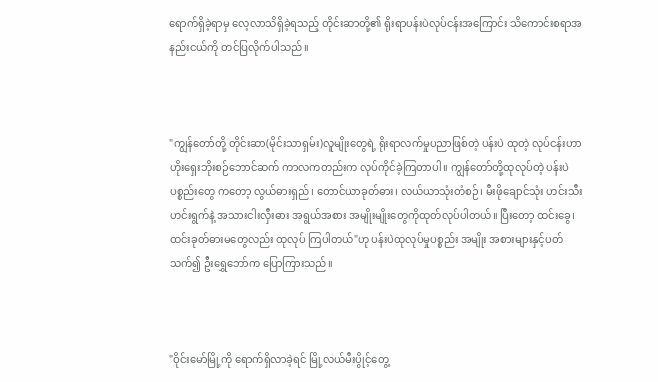ရောက်ရှိခဲ့ရာမှ လေ့လာသိရှိခဲ့ရသည့် တိုင်းဆာတို့၏ ရိုးရာပန်းပဲလုပ်ငန်းအကြောင်း သိကောင်းစရာအနည်းငယ်ကို တင်ပြလိုက်ပါသည်။



"ကျွန်တော်တို့ တိုင်းဆာ(မိုင်းသာရှမ်း)လူမျိုးတွေရဲ့ ရိုးရာလက်မှုပညာဖြစ်တဲ့ ပန်းပဲ ထုတဲ့ လုပ်ငန်းဟာ ဟိုးရှေးဘိုးစဉ်ဘောင်ဆက် ကာလကတည်းက လုပ်ကိုင်ခဲ့ကြတာပါ။ ကျွန်တော်တို့ထုလုပ်တဲ့ ပန်းပဲပစ္စည်းတွေ ကတော့ လွယ်ဓားရှည်၊ တောင်ယာခုတ်ဓား၊ လယ်ယာသုံးတံစဉ်၊ မီးဖိုချောင်သုံး ဟင်းသီး ဟင်းရွက်နဲ့ အသားငါးလှီးဓား အရွယ်အစား အမျိုးမျိုးတွေကိုထုတ်လုပ်ပါတယ်။ ပြီးတော့ ထင်းခွေ၊ ထင်းခုတ်ဓားမတွေလည်း ထုလုပ် ကြပါတယ်"ဟု ပန်းပဲထုလုပ်မှုပစ္စည်း အမျိုး အစားများနှင့်ပတ်သက်၍ ဦးရွှေဘော်က ပြောကြားသည်။



"ဝိုင်းမော်မြို့ကို ရောက်ရှိလာခဲ့ရင် မြို့လယ်မီးပွိုင့်တွေ့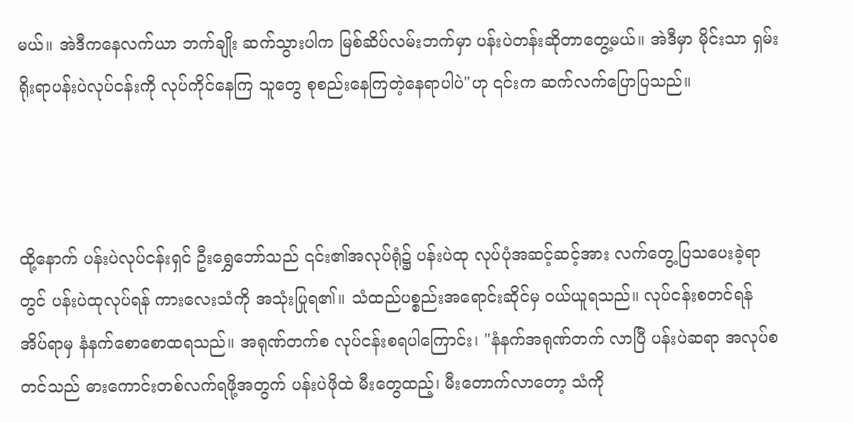မယ်။ အဲဒီကနေလက်ယာ ဘက်ချိုး ဆက်သွားပါက မြစ်ဆိပ်လမ်းဘက်မှာ ပန်းပဲတန်းဆိုတာတွေ့မယ်။ အဲဒီမှာ မိုင်းသာ ရှမ်းရိုးရာပန်းပဲလုပ်ငန်းကို လုပ်ကိုင်နေကြ သူတွေ စုစည်းနေကြတဲ့နေရာပါပဲ"ဟု ၎င်းက ဆက်လက်ပြောပြသည်။



ထို့နောက် ပန်းပဲလုပ်ငန်းရှင် ဦးရွှေဘော်သည် ၎င်း၏အလုပ်ရုံ၌ ပန်းပဲထု လုပ်ပုံအဆင့်ဆင့်အား လက်တွေ့ပြသပေးခဲ့ရာ တွင် ပန်းပဲထုလုပ်ရန် ကားလေးသံကို အသုံးပြုရ၏။ သံထည်ပစ္စည်းအရောင်းဆိုင်မှ ဝယ်ယူရသည်။ လုပ်ငန်းစတင်ရန် အိပ်ရာမှ နံနက်စောစောထရသည်။ အရုဏ်တက်စ လုပ်ငန်းစရပါကြောင်း၊ "နံနက်အရုဏ်တက် လာပြီ ပန်းပဲဆရာ အလုပ်စတင်သည် ဓားကောင်းတစ်လက်ရဖို့အတွက် ပန်းပဲဖိုထဲ မီးတွေထည့်၊ မီးတောက်လာတော့ သံကို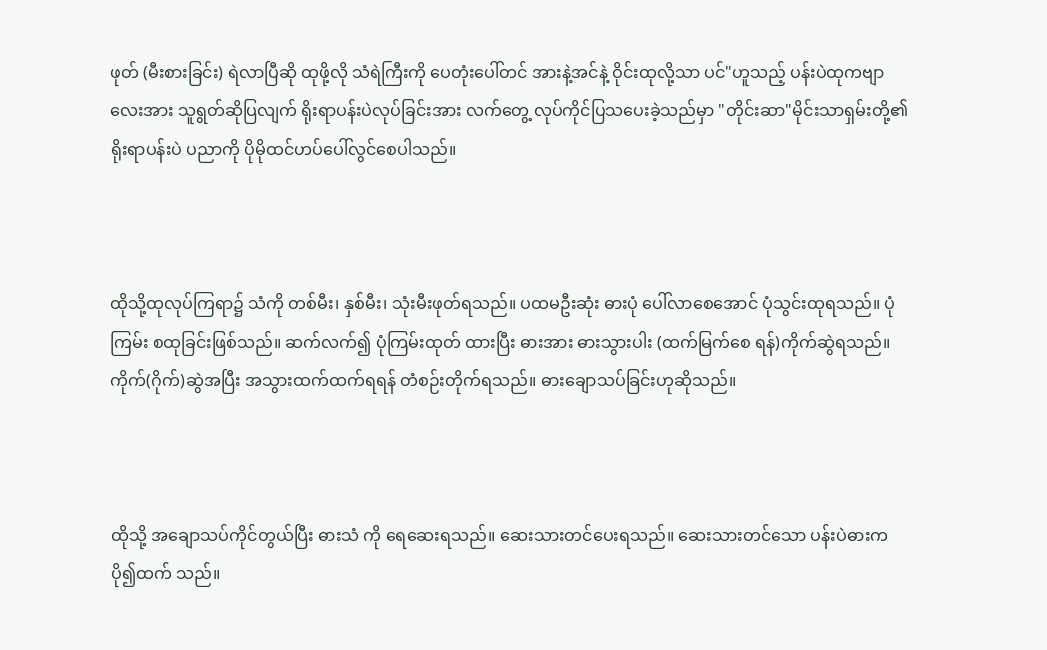ဖုတ် (မီးစားခြင်း) ရဲလာပြီဆို ထုဖို့လို သံရဲကြီးကို ပေတုံးပေါ်တင် အားနဲ့အင်နဲ့ ဝိုင်းထုလို့သာ ပင်"ဟူသည့် ပန်းပဲထုကဗျာလေးအား သူရွတ်ဆိုပြလျက် ရိုးရာပန်းပဲလုပ်ခြင်းအား လက်တွေ့ လုပ်ကိုင်ပြသပေးခဲ့သည်မှာ "တိုင်းဆာ"မိုင်းသာရှမ်းတို့၏ ရိုးရာပန်းပဲ ပညာကို ပိုမိုထင်ဟပ်ပေါ်လွင်စေပါသည်။



ထိုသို့ထုလုပ်ကြရာ၌ သံကို တစ်မီး၊ နှစ်မီး၊ သုံးမီးဖုတ်ရသည်။ ပထမဦးဆုံး ဓားပုံ ပေါ်လာစေအောင် ပုံသွင်းထုရသည်။ ပုံကြမ်း စထုခြင်းဖြစ်သည်။ ဆက်လက်၍ ပုံကြမ်းထုတ် ထားပြီး ဓားအား ဓားသွားပါး (ထက်မြက်စေ ရန်)ကိုက်ဆွဲရသည်။ ကိုက်(ဂိုက်)ဆွဲအပြီး အသွားထက်ထက်ရရန် တံစဉ်းတိုက်ရသည်။ ဓားချောသပ်ခြင်းဟုဆိုသည်။



ထိုသို့ အချောသပ်ကိုင်တွယ်ပြီး ဓားသံ ကို ရေဆေးရသည်။ ဆေးသားတင်ပေးရသည်။ ဆေးသားတင်သော ပန်းပဲဓားက ပို၍ထက် သည်။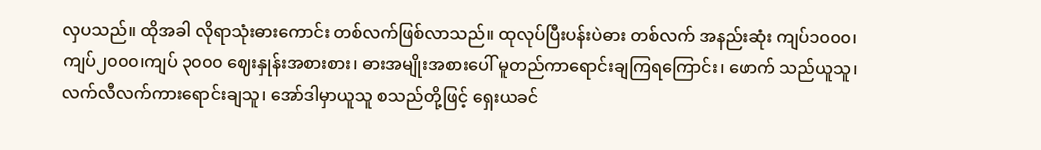လှပသည်။ ထိုအခါ လိုရာသုံးဓားကောင်း တစ်လက်ဖြစ်လာသည်။ ထုလုပ်ပြီးပန်းပဲဓား တစ်လက် အနည်းဆုံး ကျပ်၁၀၀၀၊ ကျပ်၂၀၀၀၊ကျပ် ၃၀၀၀ ဈေးနှုန်းအစားစား၊ ဓားအမျိုးအစားပေါ် မူတည်ကာရောင်းချကြရကြောင်း၊ ဖောက် သည်ယူသူ၊ လက်လီလက်ကားရောင်းချသူ၊ အော်ဒါမှာယူသူ စသည်တို့ဖြင့် ရှေးယခင်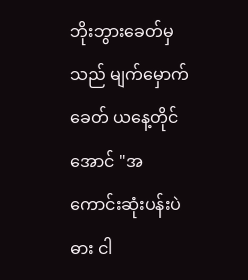ဘိုးဘွားခေတ်မှသည် မျက်မှောက်ခေတ် ယနေ့တိုင်အောင် "အကောင်းဆုံးပန်းပဲဓား ငါ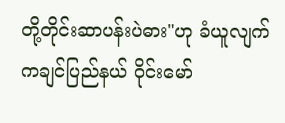တို့တိုင်းဆာပန်းပဲဓား"ဟု ခံယူလျက် ကချင်ပြည်နယ် ဝိုင်းမော်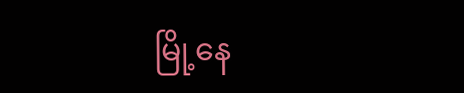မြို့နေ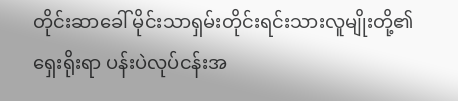တိုင်းဆာခေါ် မိုင်းသာရှမ်းတိုင်းရင်းသားလူမျိုးတို့၏ ရှေးရိုးရာ ပန်းပဲလုပ်ငန်းအ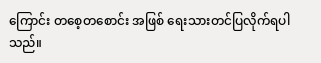ကြောင်း တစေ့တစောင်း အဖြစ် ရေးသားတင်ပြလိုက်ရပါသည်။